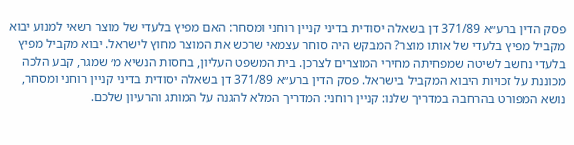פסק הדין ברע״א 371/89 דן בשאלה יסודית בדיני קניין רוחני ומסחר: האם מפיץ בלעדי של מוצר רשאי למנוע יבוא מקביל מפיץ בלעדי של אותו מוצר? המבקש היה סוחר עצמאי שרכש את המוצר מחוץ לישראל. יבוא מקביל מפיץ בלעדי נחשב לשיטה שמפחיתה מחירי המוצרים לצרכן. בית המשפט העליון, בחסות הנשיא מ׳ שמגר, קבע הלכה מכוננת על זכויות היבוא המקביל בישראל. פסק הדין ברע״א 371/89 דן בשאלה יסודית בדיני קניין רוחני ומסחר, נושא המפורט בהרחבה במדריך שלנו: קניין רוחני: המדריך המלא להגנה על המותג והרעיון שלכם.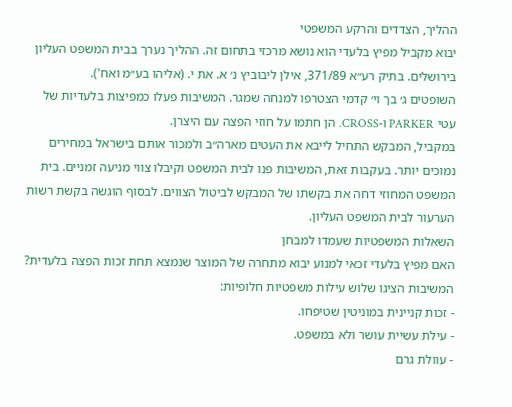ההליך, הצדדים והרקע המשפטי
יבוא מקביל מפיץ בלעדי הוא נושא מרכזי בתחום זה. ההליך נערך בבית המשפט העליון בירושלים. בתיק רע״א 371/89, אילן ליבוביץ נ׳ א. את י. (אליהו בע״מ ואח').
השופטים ג׳ בך וי׳ קדמי הצטרפו למנחה שמגר. המשיבות פעלו כמפיצות בלעדיות של עטי PARKER ו‑CROSS. הן חתמו על חוזי הפצה עם היצרן.
במקביל, המבקש התחיל לייבא את העטים מארה״ב ולמכור אותם בישראל במחירים נמוכים יותר. בעקבות זאת, המשיבות פנו לבית המשפט וקיבלו צווי מניעה זמניים. בית המשפט המחוזי דחה את בקשתו של המבקש לביטול הצווים. לבסוף הוגשה בקשת רשות הערעור לבית המשפט העליון.
השאלות המשפטיות שעמדו למבחן
האם מפיץ בלעדי זכאי למנוע יבוא מתחרה של המוצר שנמצא תחת זכות הפצה בלעדית? המשיבות הציגו שלוש עילות משפטיות חלופיות:
- זכות קניינית במוניטין שטיפחו.
- עילת עשיית עושר ולא במשפט.
- עוולת גרם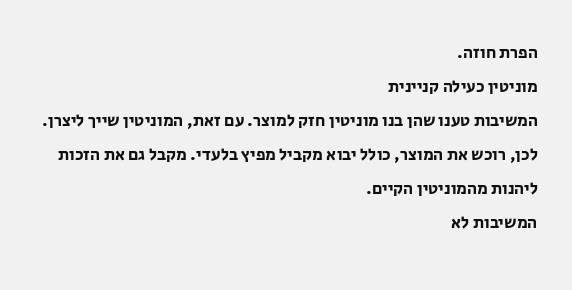הפרת חוזה.
מוניטין כעילה קניינית
המשיבות טענו שהן בנו מוניטין חזק למוצר. עם זאת, המוניטין שייך ליצרן. לכן, רוכש את המוצר, כולל יבוא מקביל מפיץ בלעדי. מקבל גם את הזכות ליהנות מהמוניטין הקיים.
המשיבות לא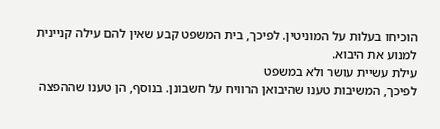הוכיחו בעלות על המוניטין. לפיכך, בית המשפט קבע שאין להם עילה קניינית למנוע את היבוא.
עילת עשיית עושר ולא במשפט
לפיכך, המשיבות טענו שהיבואן הרוויח על חשבונן. בנוסף, הן טענו שההפצה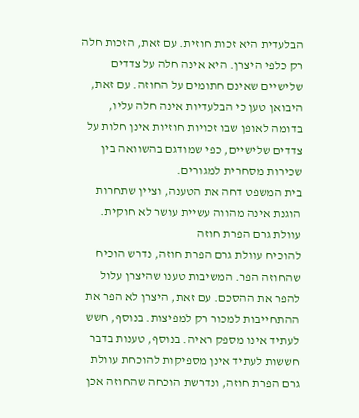הבלעדית היא זכות חוזית. עם זאת, הזכות חלה רק כלפי היצרן. היא אינה חלה על צדדים שלישיים שאינם חתומים על החוזה. עם זאת, היבואן טען כי הבלעדיות אינה חלה עליו, בדומה לאופן שבו זכויות חוזיות אינן חלות על צדדים שלישיים, כפי שמודגם בהשוואה בין שכירות מסחרית למגורים.
בית המשפט דחה את הטענה, וציין שתחרות הוגנת אינה מהווה עשיית עושר לא חוקית.
עוולת גרם הפרת חוזה
להוכיח עוולת גרם הפרת חוזה, נדרש הוכיח שהחוזה הפר. המשיבות טענו שהיצרן עלול להפר את ההסכם. עם זאת, היצרן לא הפר את ההתחייבות למכור רק למפיצות. בנוסף, חשש לעתיד אינו מספק ראיה. בנוסף, טענות בדבר חששות לעתיד אינן מספיקות להוכחת עוולת גרם הפרת חוזה, ונדרשת הוכחה שהחוזה אכן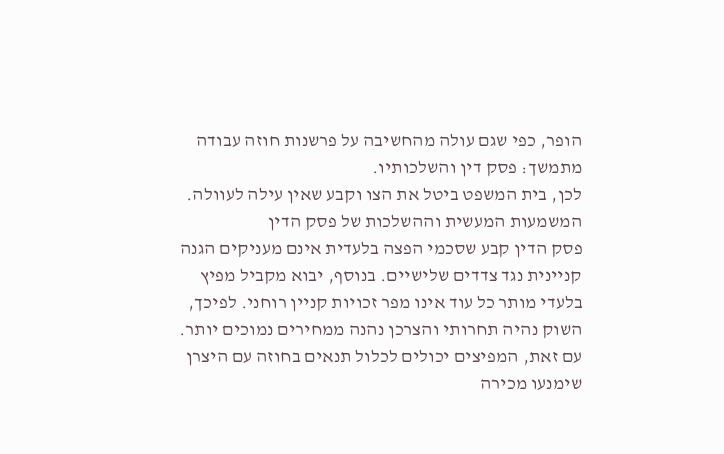הופר, כפי שגם עולה מהחשיבה על פרשנות חוזה עבודה מתמשך: פסק דין והשלכותיו.
לכן, בית המשפט ביטל את הצו וקבע שאין עילה לעוולה.
המשמעות המעשית וההשלכות של פסק הדין
פסק הדין קבע שסכמי הפצה בלעדית אינם מעניקים הגנה קניינית נגד צדדים שלישיים. בנוסף, יבוא מקביל מפיץ בלעדי מותר כל עוד אינו מפר זכויות קניין רוחני. לפיכך, השוק נהיה תחרותי והצרכן נהנה ממחירים נמוכים יותר. עם זאת, המפיצים יכולים לכלול תנאים בחוזה עם היצרן שימנעו מכירה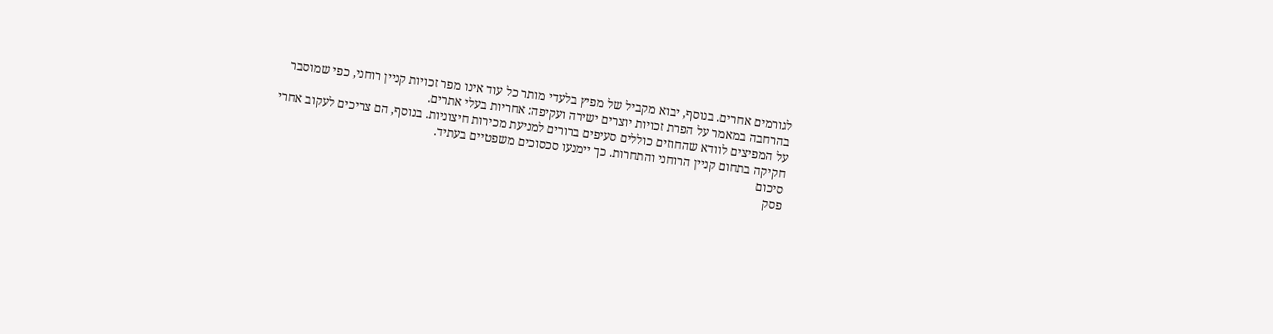לגורמים אחרים. בנוסף, יבוא מקביל של מפיץ בלעדי מותר כל עוד אינו מפר זכויות קניין רוחני, כפי שמוסבר בהרחבה במאמר על הפרת זכויות יוצרים ישירה ועקיפה: אחריות בעלי אתרים.
על המפיצים לוודא שהחוזים כוללים סעיפים ברורים למניעת מכירות חיצוניות. בנוסף, הם צריכים לעקוב אחרי חקיקה בתחום קניין הרוחני והתחרות. כך יימנעו סכסוכים משפטיים בעתיד.
סיכום
פסק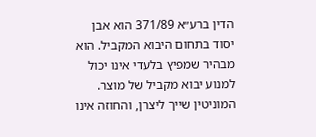הדין ברע״א 371/89 הוא אבן יסוד בתחום היבוא המקביל. הוא מבהיר שמפיץ בלעדי אינו יכול למנוע יבוא מקביל של מוצר. המוניטין שייך ליצרן, והחוזה אינו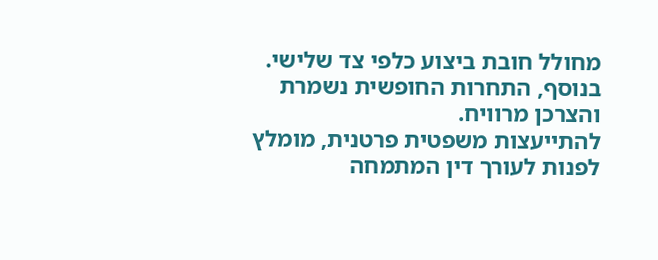מחולל חובת ביצוע כלפי צד שלישי. בנוסף, התחרות החופשית נשמרת והצרכן מרוויח.
להתייעצות משפטית פרטנית, מומלץ לפנות לעורך דין המתמחה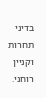בדיני תחרות וקניין רוחני.